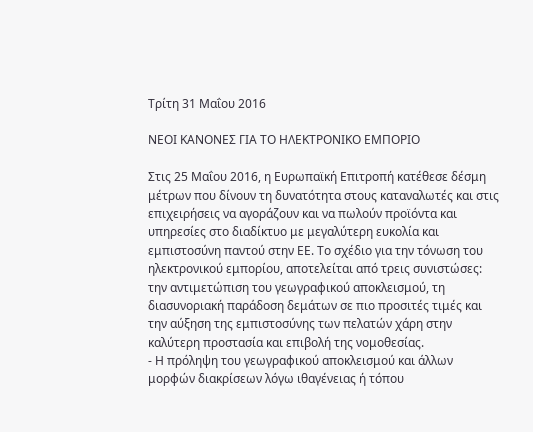Τρίτη 31 Μαΐου 2016

ΝΕΟΙ ΚΑΝΟΝΕΣ ΓΙΑ ΤΟ ΗΛΕΚΤΡΟΝΙΚΟ ΕΜΠΟΡΙΟ

Στις 25 Μαΐου 2016, η Ευρωπαϊκή Επιτροπή κατέθεσε δέσμη μέτρων που δίνουν τη δυνατότητα στους καταναλωτές και στις επιχειρήσεις να αγοράζουν και να πωλούν προϊόντα και υπηρεσίες στο διαδίκτυο με μεγαλύτερη ευκολία και εμπιστοσύνη παντού στην ΕΕ. Το σχέδιο για την τόνωση του ηλεκτρονικού εμπορίου, αποτελείται από τρεις συνιστώσες: την αντιμετώπιση του γεωγραφικού αποκλεισμού, τη διασυνοριακή παράδοση δεμάτων σε πιο προσιτές τιμές και την αύξηση της εμπιστοσύνης των πελατών χάρη στην καλύτερη προστασία και επιβολή της νομοθεσίας.
- Η πρόληψη του γεωγραφικού αποκλεισμού και άλλων μορφών διακρίσεων λόγω ιθαγένειας ή τόπου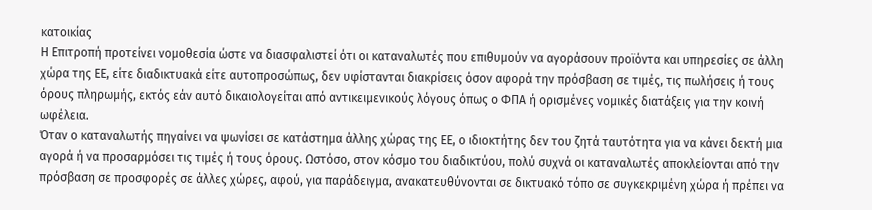κατοικίας
Η Επιτροπή προτείνει νομοθεσία ώστε να διασφαλιστεί ότι οι καταναλωτές που επιθυμούν να αγοράσουν προϊόντα και υπηρεσίες σε άλλη χώρα της ΕΕ, είτε διαδικτυακά είτε αυτοπροσώπως, δεν υφίστανται διακρίσεις όσον αφορά την πρόσβαση σε τιμές, τις πωλήσεις ή τους όρους πληρωμής, εκτός εάν αυτό δικαιολογείται από αντικειμενικούς λόγους όπως ο ΦΠΑ ή ορισμένες νομικές διατάξεις για την κοινή ωφέλεια.
Όταν ο καταναλωτής πηγαίνει να ψωνίσει σε κατάστημα άλλης χώρας της ΕΕ, ο ιδιοκτήτης δεν του ζητά ταυτότητα για να κάνει δεκτή μια αγορά ή να προσαρμόσει τις τιμές ή τους όρους. Ωστόσο, στον κόσμο του διαδικτύου, πολύ συχνά οι καταναλωτές αποκλείονται από την πρόσβαση σε προσφορές σε άλλες χώρες, αφού, για παράδειγμα, ανακατευθύνονται σε δικτυακό τόπο σε συγκεκριμένη χώρα ή πρέπει να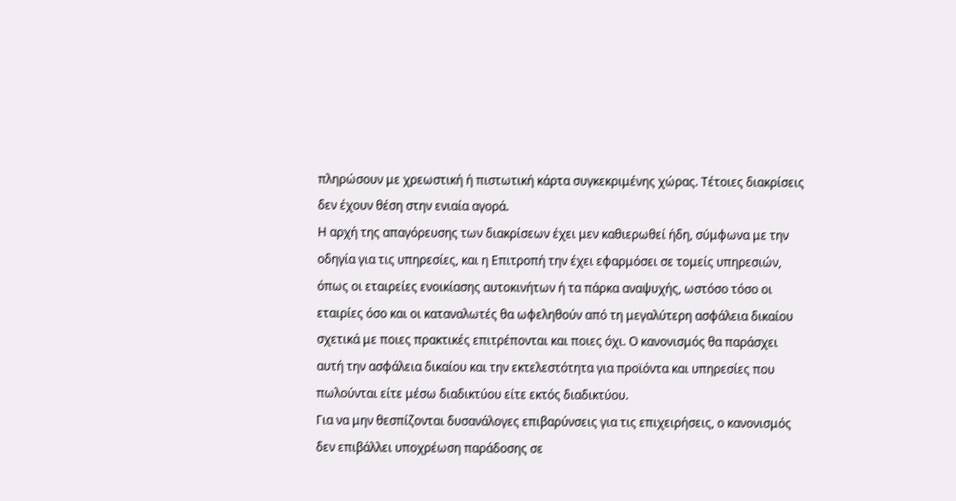πληρώσουν με χρεωστική ή πιστωτική κάρτα συγκεκριμένης χώρας. Τέτοιες διακρίσεις δεν έχουν θέση στην ενιαία αγορά.
Η αρχή της απαγόρευσης των διακρίσεων έχει μεν καθιερωθεί ήδη, σύμφωνα με την οδηγία για τις υπηρεσίες, και η Επιτροπή την έχει εφαρμόσει σε τομείς υπηρεσιών, όπως οι εταιρείες ενοικίασης αυτοκινήτων ή τα πάρκα αναψυχής, ωστόσο τόσο οι εταιρίες όσο και οι καταναλωτές θα ωφεληθούν από τη μεγαλύτερη ασφάλεια δικαίου σχετικά με ποιες πρακτικές επιτρέπονται και ποιες όχι. Ο κανονισμός θα παράσχει αυτή την ασφάλεια δικαίου και την εκτελεστότητα για προϊόντα και υπηρεσίες που πωλούνται είτε μέσω διαδικτύου είτε εκτός διαδικτύου.
Για να μην θεσπίζονται δυσανάλογες επιβαρύνσεις για τις επιχειρήσεις, ο κανονισμός δεν επιβάλλει υποχρέωση παράδοσης σε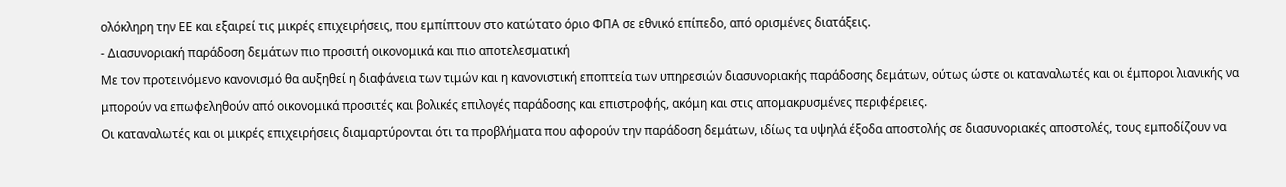ολόκληρη την ΕΕ και εξαιρεί τις μικρές επιχειρήσεις, που εμπίπτουν στο κατώτατο όριο ΦΠΑ σε εθνικό επίπεδο, από ορισμένες διατάξεις.
- Διασυνοριακή παράδοση δεμάτων πιο προσιτή οικονομικά και πιο αποτελεσματική
Με τον προτεινόμενο κανονισμό θα αυξηθεί η διαφάνεια των τιμών και η κανονιστική εποπτεία των υπηρεσιών διασυνοριακής παράδοσης δεμάτων, ούτως ώστε οι καταναλωτές και οι έμποροι λιανικής να μπορούν να επωφεληθούν από οικονομικά προσιτές και βολικές επιλογές παράδοσης και επιστροφής, ακόμη και στις απομακρυσμένες περιφέρειες.
Οι καταναλωτές και οι μικρές επιχειρήσεις διαμαρτύρονται ότι τα προβλήματα που αφορούν την παράδοση δεμάτων, ιδίως τα υψηλά έξοδα αποστολής σε διασυνοριακές αποστολές, τους εμποδίζουν να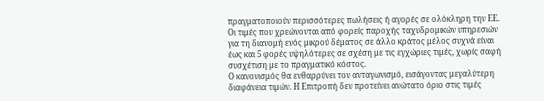πραγματοποιούν περισσότερες πωλήσεις ή αγορές σε ολόκληρη την ΕΕ. Οι τιμές που χρεώνονται από φορείς παροχής ταχυδρομικών υπηρεσιών για τη διανομή ενός μικρού δέματος σε άλλο κράτος μέλος συχνά είναι έως και 5 φορές υψηλότερες σε σχέση με τις εγχώριες τιμές, χωρίς σαφή συσχέτιση με το πραγματικό κόστος.
Ο κανονισμός θα ενθαρρύνει τον ανταγωνισμό, εισάγοντας μεγαλύτερη διαφάνεια τιμών. Η Επιτροπή δεν προτείνει ανώτατο όριο στις τιμές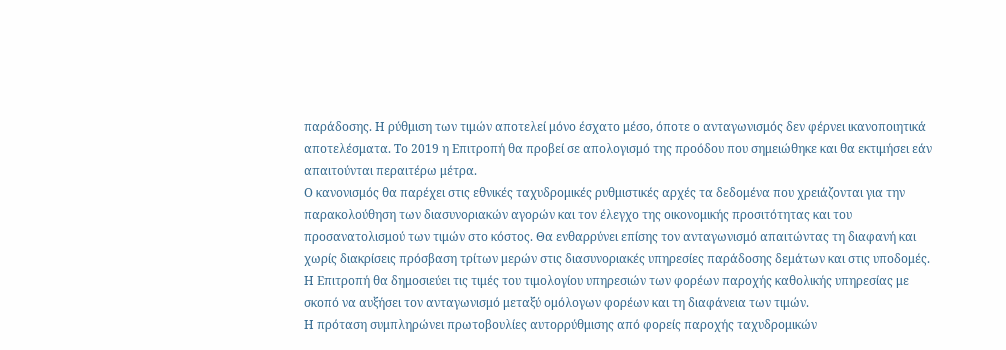παράδοσης. Η ρύθμιση των τιμών αποτελεί μόνο έσχατο μέσο, όποτε ο ανταγωνισμός δεν φέρνει ικανοποιητικά αποτελέσματα. Το 2019 η Επιτροπή θα προβεί σε απολογισμό της προόδου που σημειώθηκε και θα εκτιμήσει εάν απαιτούνται περαιτέρω μέτρα.
Ο κανονισμός θα παρέχει στις εθνικές ταχυδρομικές ρυθμιστικές αρχές τα δεδομένα που χρειάζονται για την παρακολούθηση των διασυνοριακών αγορών και τον έλεγχο της οικονομικής προσιτότητας και του προσανατολισμού των τιμών στο κόστος. Θα ενθαρρύνει επίσης τον ανταγωνισμό απαιτώντας τη διαφανή και χωρίς διακρίσεις πρόσβαση τρίτων μερών στις διασυνοριακές υπηρεσίες παράδοσης δεμάτων και στις υποδομές. Η Επιτροπή θα δημοσιεύει τις τιμές του τιμολογίου υπηρεσιών των φορέων παροχής καθολικής υπηρεσίας με σκοπό να αυξήσει τον ανταγωνισμό μεταξύ ομόλογων φορέων και τη διαφάνεια των τιμών.
Η πρόταση συμπληρώνει πρωτοβουλίες αυτορρύθμισης από φορείς παροχής ταχυδρομικών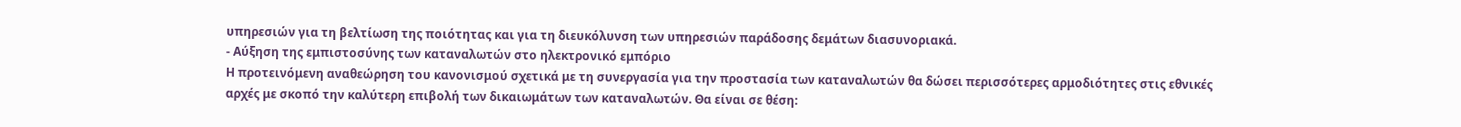υπηρεσιών για τη βελτίωση της ποιότητας και για τη διευκόλυνση των υπηρεσιών παράδοσης δεμάτων διασυνοριακά.
- Αύξηση της εμπιστοσύνης των καταναλωτών στο ηλεκτρονικό εμπόριο
Η προτεινόμενη αναθεώρηση του κανονισμού σχετικά με τη συνεργασία για την προστασία των καταναλωτών θα δώσει περισσότερες αρμοδιότητες στις εθνικές αρχές με σκοπό την καλύτερη επιβολή των δικαιωμάτων των καταναλωτών. Θα είναι σε θέση: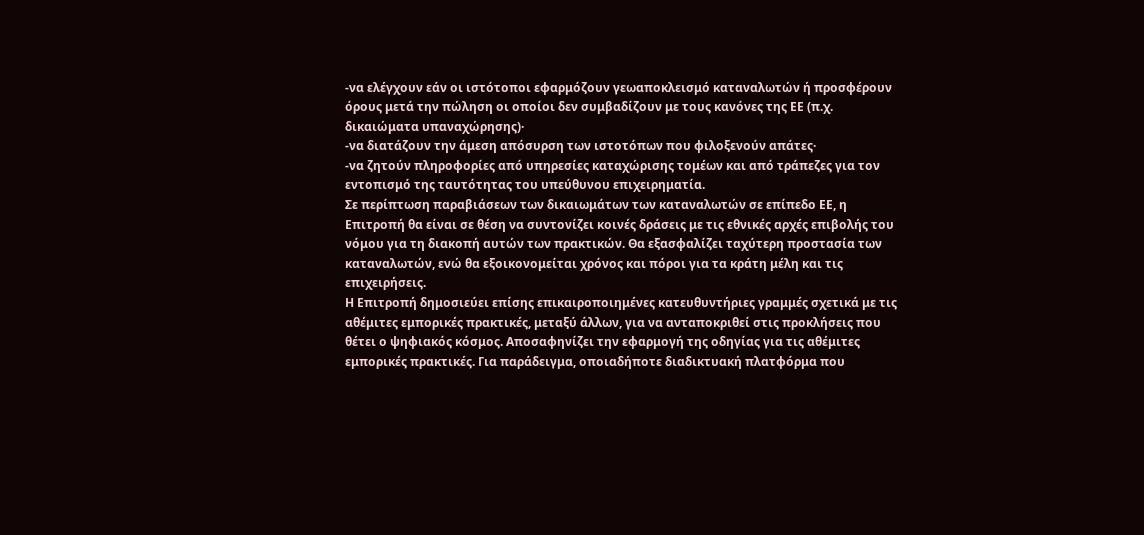-να ελέγχουν εάν οι ιστότοποι εφαρμόζουν γεωαποκλεισμό καταναλωτών ή προσφέρουν όρους μετά την πώληση οι οποίοι δεν συμβαδίζουν με τους κανόνες της ΕΕ (π.χ. δικαιώματα υπαναχώρησης)·
-να διατάζουν την άμεση απόσυρση των ιστοτόπων που φιλοξενούν απάτες·
-να ζητούν πληροφορίες από υπηρεσίες καταχώρισης τομέων και από τράπεζες για τον εντοπισμό της ταυτότητας του υπεύθυνου επιχειρηματία.
Σε περίπτωση παραβιάσεων των δικαιωμάτων των καταναλωτών σε επίπεδο ΕΕ, η Επιτροπή θα είναι σε θέση να συντονίζει κοινές δράσεις με τις εθνικές αρχές επιβολής του νόμου για τη διακοπή αυτών των πρακτικών. Θα εξασφαλίζει ταχύτερη προστασία των καταναλωτών, ενώ θα εξοικονομείται χρόνος και πόροι για τα κράτη μέλη και τις επιχειρήσεις.
Η Επιτροπή δημοσιεύει επίσης επικαιροποιημένες κατευθυντήριες γραμμές σχετικά με τις αθέμιτες εμπορικές πρακτικές, μεταξύ άλλων, για να ανταποκριθεί στις προκλήσεις που θέτει ο ψηφιακός κόσμος. Αποσαφηνίζει την εφαρμογή της οδηγίας για τις αθέμιτες εμπορικές πρακτικές. Για παράδειγμα, οποιαδήποτε διαδικτυακή πλατφόρμα που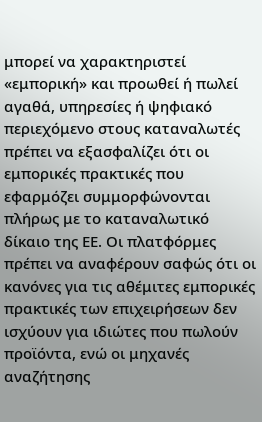μπορεί να χαρακτηριστεί «εμπορική» και προωθεί ή πωλεί αγαθά, υπηρεσίες ή ψηφιακό περιεχόμενο στους καταναλωτές πρέπει να εξασφαλίζει ότι οι εμπορικές πρακτικές που εφαρμόζει συμμορφώνονται πλήρως με το καταναλωτικό δίκαιο της ΕΕ. Οι πλατφόρμες πρέπει να αναφέρουν σαφώς ότι οι κανόνες για τις αθέμιτες εμπορικές πρακτικές των επιχειρήσεων δεν ισχύουν για ιδιώτες που πωλούν προϊόντα, ενώ οι μηχανές αναζήτησης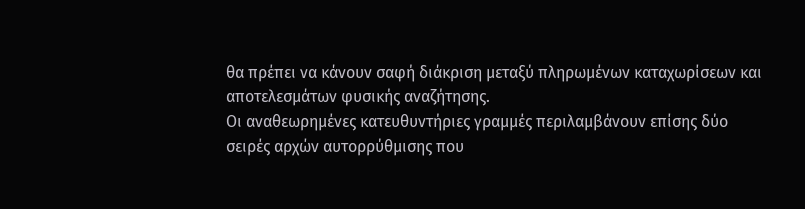θα πρέπει να κάνουν σαφή διάκριση μεταξύ πληρωμένων καταχωρίσεων και αποτελεσμάτων φυσικής αναζήτησης.
Οι αναθεωρημένες κατευθυντήριες γραμμές περιλαμβάνουν επίσης δύο σειρές αρχών αυτορρύθμισης που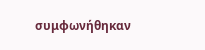συμφωνήθηκαν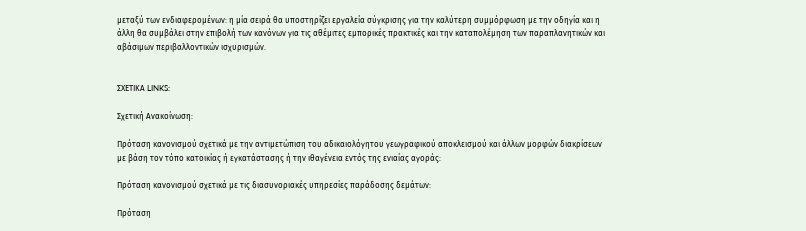μεταξύ των ενδιαφερομένων: η μία σειρά θα υποστηρίζει εργαλεία σύγκρισης για την καλύτερη συμμόρφωση με την οδηγία και η άλλη θα συμβάλει στην επιβολή των κανόνων για τις αθέμιτες εμπορικές πρακτικές και την καταπολέμηση των παραπλανητικών και αβάσιμων περιβαλλοντικών ισχυρισμών.


ΣΧΕΤΙΚΑ LINKS:

Σχετική Ανακοίνωση:

Πρόταση κανονισμού σχετικά με την αντιμετώπιση του αδικαιολόγητου γεωγραφικού αποκλεισμού και άλλων μορφών διακρίσεων με βάση τον τόπο κατοικίας ή εγκατάστασης ή την ιθαγένεια εντός της ενιαίας αγοράς:

Πρόταση κανονισμού σχετικά με τις διασυνοριακές υπηρεσίες παράδοσης δεμάτων:

Πρόταση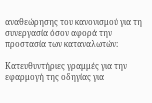αναθεώρησης του κανονισμού για τη συνεργασία όσον αφορά την προστασία των καταναλωτών:

Κατευθυντήριες γραμμές για την εφαρμογή της οδηγίας για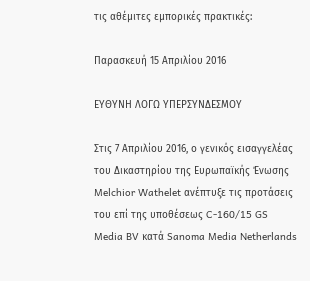τις αθέμιτες εμπορικές πρακτικές:

Παρασκευή 15 Απριλίου 2016

ΕΥΘΥΝΗ ΛΟΓΩ ΥΠΕΡΣΥΝΔΕΣΜΟΥ

Στις 7 Απριλίου 2016, ο γενικός εισαγγελέας του Δικαστηρίου της Ευρωπαϊκής Ένωσης Melchior Wathelet ανέπτυξε τις προτάσεις του επί της υποθέσεως C-160/15 GS Media BV κατά Sanoma Media Netherlands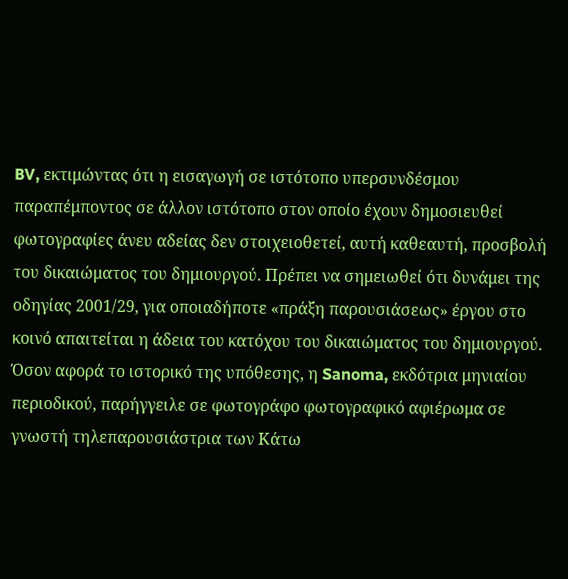BV, εκτιμώντας ότι η εισαγωγή σε ιστότοπο υπερσυνδέσμου παραπέμποντος σε άλλον ιστότοπο στον οποίο έχουν δημοσιευθεί φωτογραφίες άνευ αδείας δεν στοιχειοθετεί, αυτή καθεαυτή, προσβολή του δικαιώματος του δημιουργού. Πρέπει να σημειωθεί ότι δυνάμει της οδηγίας 2001/29, για οποιαδήποτε «πράξη παρουσιάσεως» έργου στο κοινό απαιτείται η άδεια του κατόχου του δικαιώματος του δημιουργού.
Όσον αφορά το ιστορικό της υπόθεσης, η Sanoma, εκδότρια μηνιαίου περιοδικού, παρήγγειλε σε φωτογράφο φωτογραφικό αφιέρωμα σε γνωστή τηλεπαρουσιάστρια των Κάτω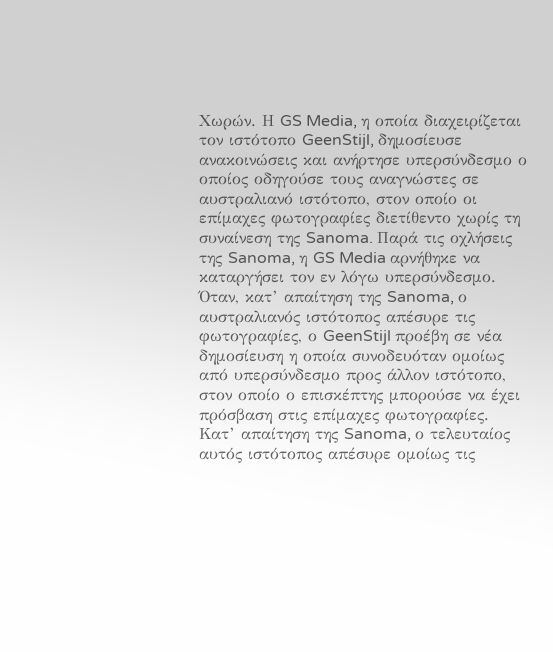Χωρών. Η GS Media, η οποία διαχειρίζεται τον ιστότοπο GeenStijl, δημοσίευσε ανακοινώσεις και ανήρτησε υπερσύνδεσμο ο οποίος οδηγούσε τους αναγνώστες σε αυστραλιανό ιστότοπο, στον οποίο οι επίμαχες φωτογραφίες διετίθεντο χωρίς τη συναίνεση της Sanoma. Παρά τις οχλήσεις της Sanoma, η GS Media αρνήθηκε να καταργήσει τον εν λόγω υπερσύνδεσμο. Όταν, κατ’ απαίτηση της Sanoma, ο αυστραλιανός ιστότοπος απέσυρε τις φωτογραφίες, ο GeenStijl προέβη σε νέα δημοσίευση η οποία συνοδευόταν ομοίως από υπερσύνδεσμο προς άλλον ιστότοπο, στον οποίο ο επισκέπτης μπορούσε να έχει πρόσβαση στις επίμαχες φωτογραφίες. Κατ’ απαίτηση της Sanoma, ο τελευταίος αυτός ιστότοπος απέσυρε ομοίως τις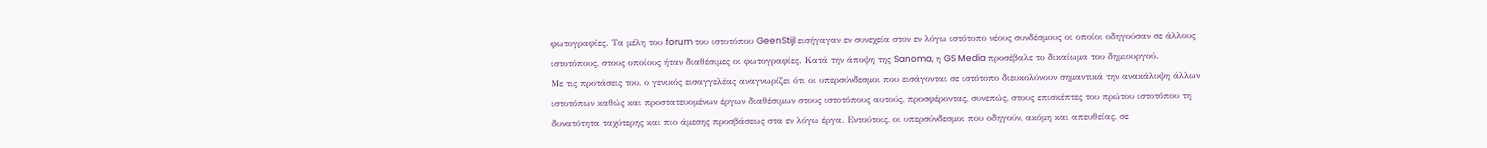φωτογραφίες. Τα μέλη του forum του ιστοτόπου GeenStijl εισήγαγαν εν συνεχεία στον εν λόγω ιστότοπο νέους συνδέσμους οι οποίοι οδηγούσαν σε άλλους ιστοτόπους, στους οποίους ήταν διαθέσιμες οι φωτογραφίες. Κατά την άποψη της Sanoma, η GS Media προσέβαλε το δικαίωμα του δημιουργού.
Με τις προτάσεις του, ο γενικός εισαγγελέας αναγνωρίζει ότι οι υπερσύνδεσμοι που εισάγονται σε ιστότοπο διευκολύνουν σημαντικά την ανακάλυψη άλλων ιστοτόπων καθώς και προστατευομένων έργων διαθέσιμων στους ιστοτόπους αυτούς, προσφέροντας, συνεπώς, στους επισκέπτες του πρώτου ιστοτόπου τη δυνατότητα ταχύτερης και πιο άμεσης προσβάσεως στα εν λόγω έργα. Εντούτοις, οι υπερσύνδεσμοι που οδηγούν, ακόμη και απευθείας, σε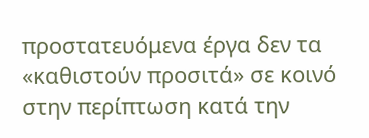προστατευόμενα έργα δεν τα «καθιστούν προσιτά» σε κοινό στην περίπτωση κατά την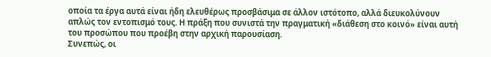οποία τα έργα αυτά είναι ήδη ελευθέρως προσβάσιμα σε άλλον ιστότοπο, αλλά διευκολύνουν απλώς τον εντοπισμό τους. Η πράξη που συνιστά την πραγματική «διάθεση στο κοινό» είναι αυτή του προσώπου που προέβη στην αρχική παρουσίαση.
Συνεπώς, οι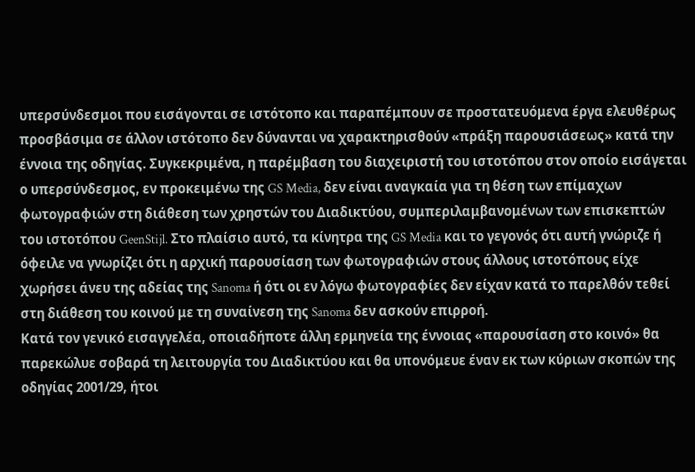υπερσύνδεσμοι που εισάγονται σε ιστότοπο και παραπέμπουν σε προστατευόμενα έργα ελευθέρως προσβάσιμα σε άλλον ιστότοπο δεν δύνανται να χαρακτηρισθούν «πράξη παρουσιάσεως» κατά την έννοια της οδηγίας. Συγκεκριμένα, η παρέμβαση του διαχειριστή του ιστοτόπου στον οποίο εισάγεται ο υπερσύνδεσμος, εν προκειμένω της GS Media, δεν είναι αναγκαία για τη θέση των επίμαχων φωτογραφιών στη διάθεση των χρηστών του Διαδικτύου, συμπεριλαμβανομένων των επισκεπτών του ιστοτόπου GeenStijl. Στο πλαίσιο αυτό, τα κίνητρα της GS Media και το γεγονός ότι αυτή γνώριζε ή όφειλε να γνωρίζει ότι η αρχική παρουσίαση των φωτογραφιών στους άλλους ιστοτόπους είχε χωρήσει άνευ της αδείας της Sanoma ή ότι οι εν λόγω φωτογραφίες δεν είχαν κατά το παρελθόν τεθεί στη διάθεση του κοινού με τη συναίνεση της Sanoma δεν ασκούν επιρροή.
Κατά τον γενικό εισαγγελέα, οποιαδήποτε άλλη ερμηνεία της έννοιας «παρουσίαση στο κοινό» θα παρεκώλυε σοβαρά τη λειτουργία του Διαδικτύου και θα υπονόμευε έναν εκ των κύριων σκοπών της οδηγίας 2001/29, ήτοι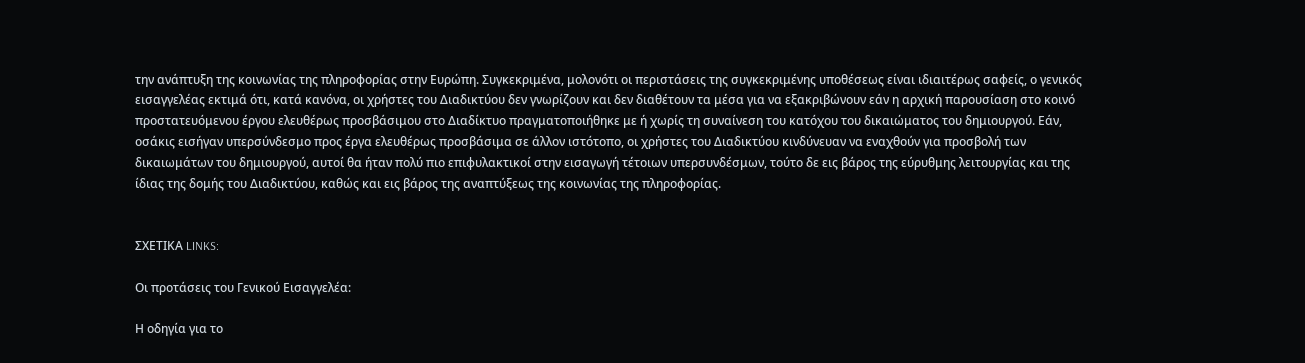την ανάπτυξη της κοινωνίας της πληροφορίας στην Ευρώπη. Συγκεκριμένα, μολονότι οι περιστάσεις της συγκεκριμένης υποθέσεως είναι ιδιαιτέρως σαφείς, ο γενικός εισαγγελέας εκτιμά ότι, κατά κανόνα, οι χρήστες του Διαδικτύου δεν γνωρίζουν και δεν διαθέτουν τα μέσα για να εξακριβώνουν εάν η αρχική παρουσίαση στο κοινό προστατευόμενου έργου ελευθέρως προσβάσιμου στο Διαδίκτυο πραγματοποιήθηκε με ή χωρίς τη συναίνεση του κατόχου του δικαιώματος του δημιουργού. Εάν, οσάκις εισήγαν υπερσύνδεσμο προς έργα ελευθέρως προσβάσιμα σε άλλον ιστότοπο, οι χρήστες του Διαδικτύου κινδύνευαν να εναχθούν για προσβολή των δικαιωμάτων του δημιουργού, αυτοί θα ήταν πολύ πιο επιφυλακτικοί στην εισαγωγή τέτοιων υπερσυνδέσμων, τούτο δε εις βάρος της εύρυθμης λειτουργίας και της ίδιας της δομής του Διαδικτύου, καθώς και εις βάρος της αναπτύξεως της κοινωνίας της πληροφορίας.


ΣΧΕΤΙΚΑ LINKS:

Οι προτάσεις του Γενικού Εισαγγελέα:

Η οδηγία για το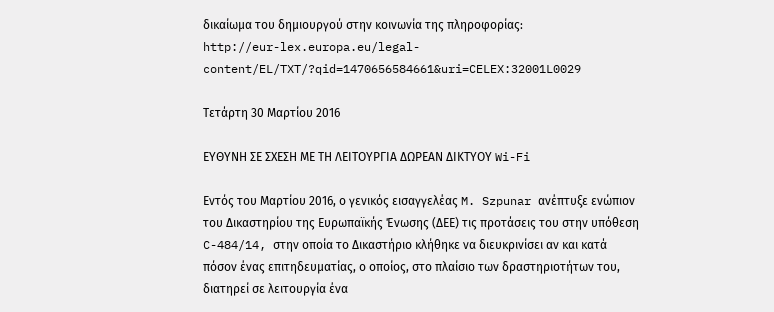δικαίωμα του δημιουργού στην κοινωνία της πληροφορίας:
http://eur-lex.europa.eu/legal-content/EL/TXT/?qid=1470656584661&uri=CELEX:32001L0029

Τετάρτη 30 Μαρτίου 2016

ΕΥΘΥΝΗ ΣΕ ΣΧΕΣΗ ΜΕ ΤΗ ΛΕΙΤΟΥΡΓΙΑ ΔΩΡΕΑΝ ΔΙΚΤΥΟΥ Wi-Fi

Εντός του Μαρτίου 2016, ο γενικός εισαγγελέας M. Szpunar ανέπτυξε ενώπιον του Δικαστηρίου της Ευρωπαϊκής Ένωσης (ΔΕΕ) τις προτάσεις του στην υπόθεση C-484/14, στην οποία το Δικαστήριο κλήθηκε να διευκρινίσει αν και κατά πόσον ένας επιτηδευματίας, ο οποίος, στο πλαίσιο των δραστηριοτήτων του, διατηρεί σε λειτουργία ένα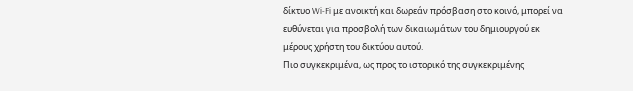δίκτυο Wi-Fi με ανοικτή και δωρεάν πρόσβαση στο κοινό, μπορεί να ευθύνεται για προσβολή των δικαιωμάτων του δημιουργού εκ μέρους χρήστη του δικτύου αυτού.
Πιο συγκεκριμένα, ως προς το ιστορικό της συγκεκριμένης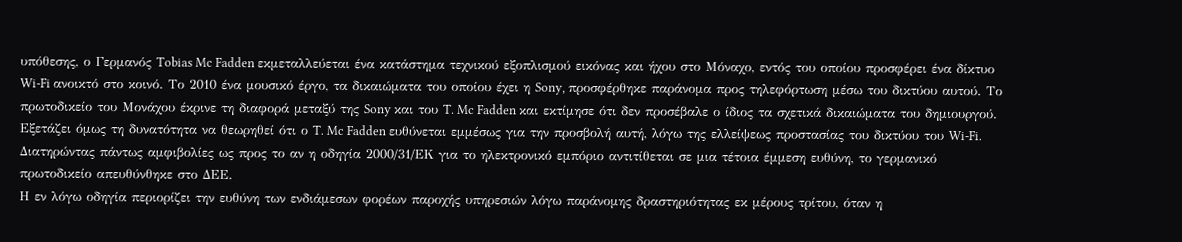υπόθεσης, ο Γερμανός Tobias Mc Fadden εκμεταλλεύεται ένα κατάστημα τεχνικού εξοπλισμού εικόνας και ήχου στο Μόναχο, εντός του οποίου προσφέρει ένα δίκτυο Wi-Fi ανοικτό στο κοινό. Το 2010 ένα μουσικό έργο, τα δικαιώματα του οποίου έχει η Sony, προσφέρθηκε παράνομα προς τηλεφόρτωση μέσω του δικτύου αυτού. Το πρωτοδικείο του Μονάχου έκρινε τη διαφορά μεταξύ της Sony και του T. Mc Fadden και εκτίμησε ότι δεν προσέβαλε ο ίδιος τα σχετικά δικαιώματα του δημιουργού. Εξετάζει όμως τη δυνατότητα να θεωρηθεί ότι ο T. Mc Fadden ευθύνεται εμμέσως για την προσβολή αυτή, λόγω της ελλείψεως προστασίας του δικτύου του Wi-Fi. Διατηρώντας πάντως αμφιβολίες ως προς το αν η οδηγία 2000/31/ΕΚ για το ηλεκτρονικό εμπόριο αντιτίθεται σε μια τέτοια έμμεση ευθύνη, το γερμανικό πρωτοδικείο απευθύνθηκε στο ΔΕΕ.
Η εν λόγω οδηγία περιορίζει την ευθύνη των ενδιάμεσων φορέων παροχής υπηρεσιών λόγω παράνομης δραστηριότητας εκ μέρους τρίτου, όταν η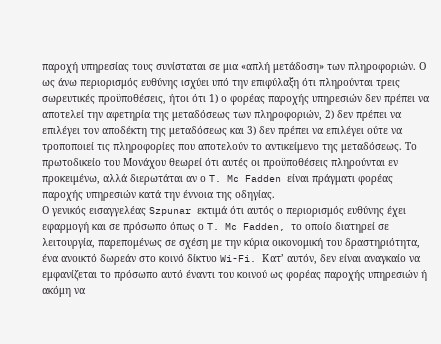παροχή υπηρεσίας τους συνίσταται σε μια «απλή μετάδοση» των πληροφοριών. Ο ως άνω περιορισμός ευθύνης ισχύει υπό την επιφύλαξη ότι πληρούνται τρεις σωρευτικές προϋποθέσεις, ήτοι ότι 1) ο φορέας παροχής υπηρεσιών δεν πρέπει να αποτελεί την αφετηρία της μεταδόσεως των πληροφοριών, 2) δεν πρέπει να επιλέγει τον αποδέκτη της μεταδόσεως και 3) δεν πρέπει να επιλέγει ούτε να τροποποιεί τις πληροφορίες που αποτελούν το αντικείμενο της μεταδόσεως. Το πρωτοδικείο του Μονάχου θεωρεί ότι αυτές οι προϋποθέσεις πληρούνται εν προκειμένω, αλλά διερωτάται αν ο T. Mc Fadden είναι πράγματι φορέας παροχής υπηρεσιών κατά την έννοια της οδηγίας.
Ο γενικός εισαγγελέας Szpunar εκτιμά ότι αυτός ο περιορισμός ευθύνης έχει  εφαρμογή και σε πρόσωπο όπως ο T. Mc Fadden, το οποίο διατηρεί σε λειτουργία, παρεπομένως σε σχέση με την κύρια οικονομική του δραστηριότητα, ένα ανοικτό δωρεάν στο κοινό δίκτυο Wi-Fi. Κατ’ αυτόν, δεν είναι αναγκαίο να εμφανίζεται το πρόσωπο αυτό έναντι του κοινού ως φορέας παροχής υπηρεσιών ή ακόμη να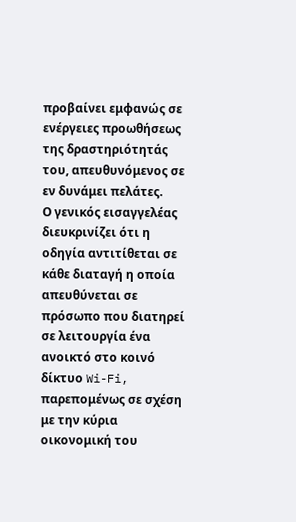προβαίνει εμφανώς σε ενέργειες προωθήσεως της δραστηριότητάς του, απευθυνόμενος σε εν δυνάμει πελάτες.
Ο γενικός εισαγγελέας διευκρινίζει ότι η οδηγία αντιτίθεται σε κάθε διαταγή η οποία απευθύνεται σε πρόσωπο που διατηρεί σε λειτουργία ένα ανοικτό στο κοινό δίκτυο Wi-Fi, παρεπομένως σε σχέση με την κύρια οικονομική του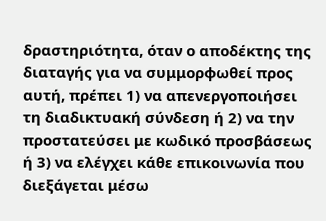δραστηριότητα, όταν ο αποδέκτης της διαταγής για να συμμορφωθεί προς αυτή, πρέπει 1) να απενεργοποιήσει τη διαδικτυακή σύνδεση ή 2) να την προστατεύσει με κωδικό προσβάσεως ή 3) να ελέγχει κάθε επικοινωνία που διεξάγεται μέσω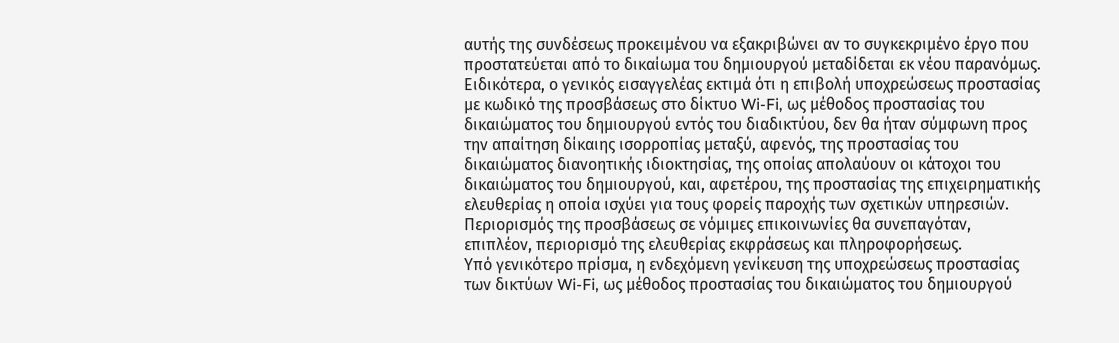αυτής της συνδέσεως προκειμένου να εξακριβώνει αν το συγκεκριμένο έργο που προστατεύεται από το δικαίωμα του δημιουργού μεταδίδεται εκ νέου παρανόμως.
Ειδικότερα, ο γενικός εισαγγελέας εκτιμά ότι η επιβολή υποχρεώσεως προστασίας με κωδικό της προσβάσεως στο δίκτυο Wi-Fi, ως μέθοδος προστασίας του δικαιώματος του δημιουργού εντός του διαδικτύου, δεν θα ήταν σύμφωνη προς την απαίτηση δίκαιης ισορροπίας μεταξύ, αφενός, της προστασίας του δικαιώματος διανοητικής ιδιοκτησίας, της οποίας απολαύουν οι κάτοχοι του δικαιώματος του δημιουργού, και, αφετέρου, της προστασίας της επιχειρηματικής ελευθερίας η οποία ισχύει για τους φορείς παροχής των σχετικών υπηρεσιών. Περιορισμός της προσβάσεως σε νόμιμες επικοινωνίες θα συνεπαγόταν, επιπλέον, περιορισμό της ελευθερίας εκφράσεως και πληροφορήσεως.
Υπό γενικότερο πρίσμα, η ενδεχόμενη γενίκευση της υποχρεώσεως προστασίας των δικτύων Wi-Fi, ως μέθοδος προστασίας του δικαιώματος του δημιουργού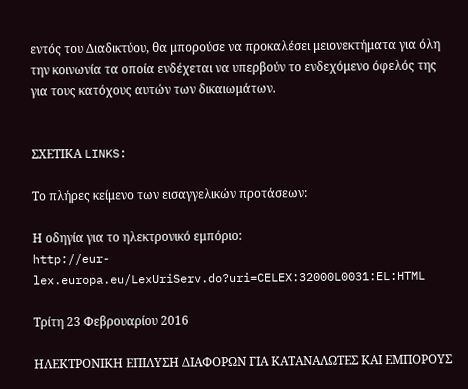εντός του Διαδικτύου, θα μπορούσε να προκαλέσει μειονεκτήματα για όλη την κοινωνία τα οποία ενδέχεται να υπερβούν το ενδεχόμενο όφελός της για τους κατόχους αυτών των δικαιωμάτων.


ΣΧΕΤΙΚΑ LINKS:

Το πλήρες κείμενο των εισαγγελικών προτάσεων:

Η οδηγία για το ηλεκτρονικό εμπόριο:
http://eur-lex.europa.eu/LexUriServ.do?uri=CELEX:32000L0031:EL:HTML

Τρίτη 23 Φεβρουαρίου 2016

ΗΛΕΚΤΡΟΝΙΚΗ ΕΠΙΛΥΣΗ ΔΙΑΦΟΡΩΝ ΓΙΑ ΚΑΤΑΝΑΛΩΤΕΣ ΚΑΙ ΕΜΠΟΡΟΥΣ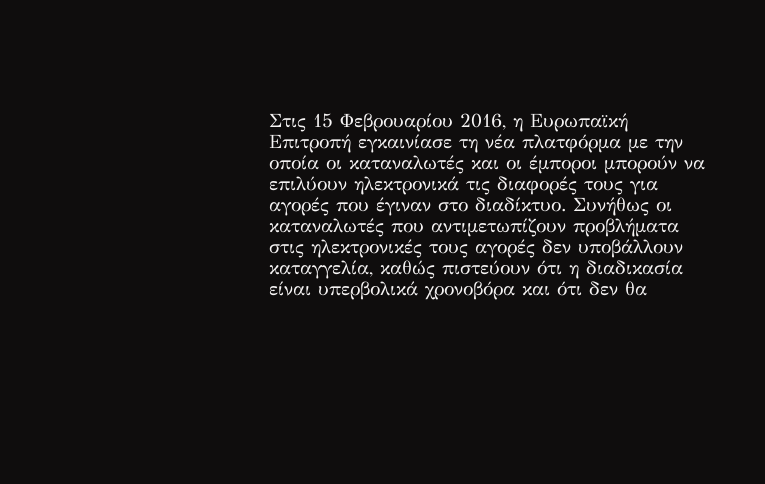Στις 15 Φεβρουαρίου 2016, η Ευρωπαϊκή Επιτροπή εγκαινίασε τη νέα πλατφόρμα με την οποία οι καταναλωτές και οι έμποροι μπορούν να επιλύουν ηλεκτρονικά τις διαφορές τους για αγορές που έγιναν στο διαδίκτυο. Συνήθως οι καταναλωτές που αντιμετωπίζουν προβλήματα στις ηλεκτρονικές τους αγορές δεν υποβάλλουν καταγγελία, καθώς πιστεύουν ότι η διαδικασία είναι υπερβολικά χρονοβόρα και ότι δεν θα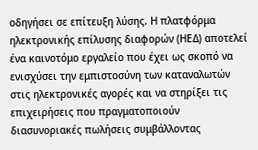οδηγήσει σε επίτευξη λύσης. Η πλατφόρμα ηλεκτρονικής επίλυσης διαφορών (ΗΕΔ) αποτελεί ένα καινοτόμο εργαλείο που έχει ως σκοπό να ενισχύσει την εμπιστοσύνη των καταναλωτών στις ηλεκτρονικές αγορές και να στηρίξει τις επιχειρήσεις που πραγματοποιούν διασυνοριακές πωλήσεις συμβάλλοντας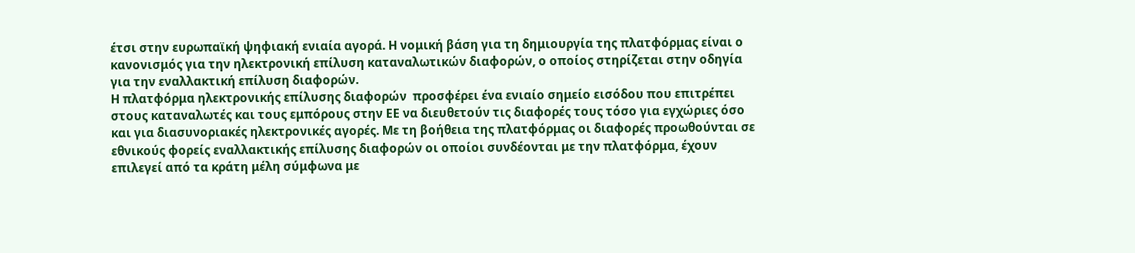έτσι στην ευρωπαϊκή ψηφιακή ενιαία αγορά. Η νομική βάση για τη δημιουργία της πλατφόρμας είναι ο κανονισμός για την ηλεκτρονική επίλυση καταναλωτικών διαφορών, ο οποίος στηρίζεται στην οδηγία για την εναλλακτική επίλυση διαφορών.
Η πλατφόρμα ηλεκτρονικής επίλυσης διαφορών  προσφέρει ένα ενιαίο σημείο εισόδου που επιτρέπει στους καταναλωτές και τους εμπόρους στην ΕΕ να διευθετούν τις διαφορές τους τόσο για εγχώριες όσο και για διασυνοριακές ηλεκτρονικές αγορές. Με τη βοήθεια της πλατφόρμας οι διαφορές προωθούνται σε εθνικούς φορείς εναλλακτικής επίλυσης διαφορών οι οποίοι συνδέονται με την πλατφόρμα, έχουν επιλεγεί από τα κράτη μέλη σύμφωνα με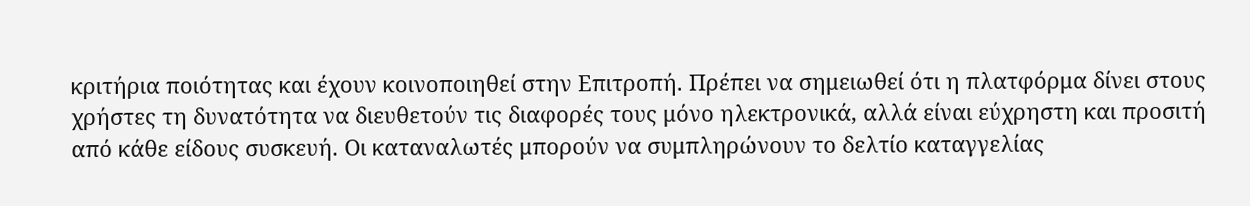κριτήρια ποιότητας και έχουν κοινοποιηθεί στην Επιτροπή. Πρέπει να σημειωθεί ότι η πλατφόρμα δίνει στους χρήστες τη δυνατότητα να διευθετούν τις διαφορές τους μόνο ηλεκτρονικά, αλλά είναι εύχρηστη και προσιτή από κάθε είδους συσκευή. Οι καταναλωτές μπορούν να συμπληρώνουν το δελτίο καταγγελίας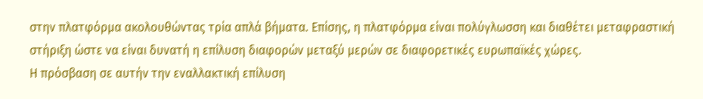στην πλατφόρμα ακολουθώντας τρία απλά βήματα. Επίσης, η πλατφόρμα είναι πολύγλωσση και διαθέτει μεταφραστική στήριξη ώστε να είναι δυνατή η επίλυση διαφορών μεταξύ μερών σε διαφορετικές ευρωπαϊκές χώρες.
Η πρόσβαση σε αυτήν την εναλλακτική επίλυση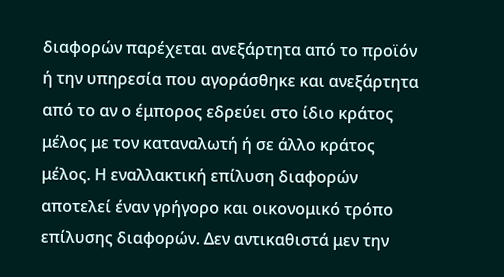διαφορών παρέχεται ανεξάρτητα από το προϊόν ή την υπηρεσία που αγοράσθηκε και ανεξάρτητα από το αν ο έμπορος εδρεύει στο ίδιο κράτος μέλος με τον καταναλωτή ή σε άλλο κράτος μέλος. Η εναλλακτική επίλυση διαφορών αποτελεί έναν γρήγορο και οικονομικό τρόπο επίλυσης διαφορών. Δεν αντικαθιστά μεν την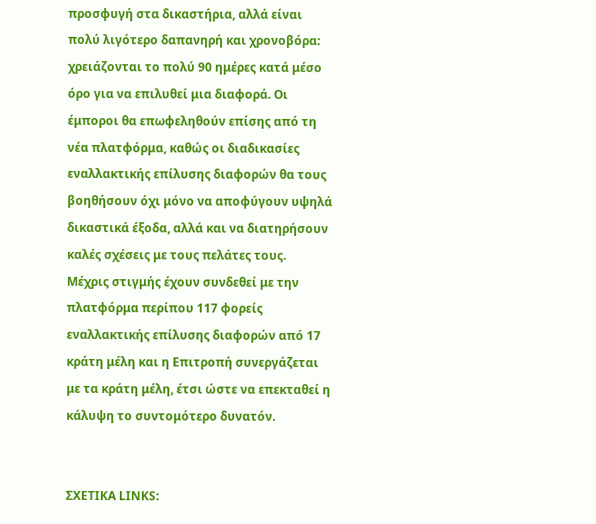προσφυγή στα δικαστήρια, αλλά είναι πολύ λιγότερο δαπανηρή και χρονοβόρα: χρειάζονται το πολύ 90 ημέρες κατά μέσο όρο για να επιλυθεί μια διαφορά. Οι έμποροι θα επωφεληθούν επίσης από τη νέα πλατφόρμα, καθώς οι διαδικασίες εναλλακτικής επίλυσης διαφορών θα τους βοηθήσουν όχι μόνο να αποφύγουν υψηλά δικαστικά έξοδα, αλλά και να διατηρήσουν καλές σχέσεις με τους πελάτες τους.
Μέχρις στιγμής έχουν συνδεθεί με την πλατφόρμα περίπου 117 φορείς εναλλακτικής επίλυσης διαφορών από 17 κράτη μέλη και η Επιτροπή συνεργάζεται με τα κράτη μέλη, έτσι ώστε να επεκταθεί η κάλυψη το συντομότερο δυνατόν.


ΣΧΕΤΙΚΑ LINKS: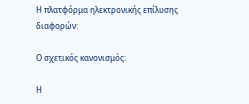Η πλατφόρμα ηλεκτρονικής επίλυσης διαφορών:

Ο σχετικός κανονισμός:

Η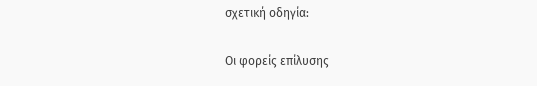σχετική οδηγία:

Οι φορείς επίλυσης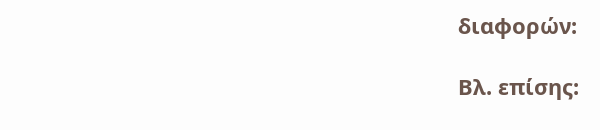διαφορών:

Βλ. επίσης: